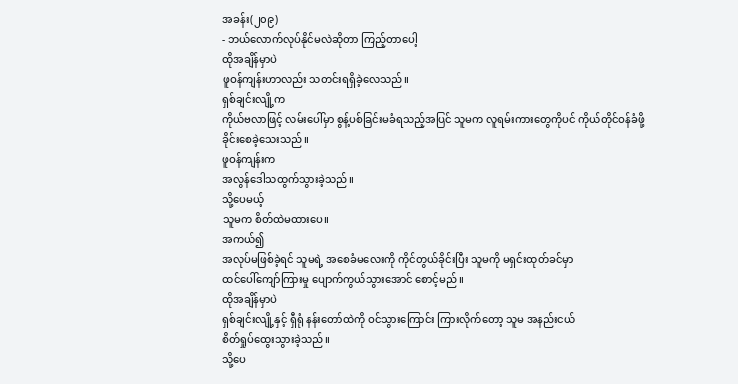အခန်း(၂၀၉)
- ဘယ်လောက်လုပ်နိုင်မလဲဆိုတာ ကြည့်တာပေါ့
ထိုအချိန်မှာပဲ
ဖူဝန်ကျန်းဟာလည်း သတင်းရရှိခဲ့လေသည်။
ရှစ်ချင်းလျို့က
ကိုယ်ဗလာဖြင့် လမ်းပေါ်မှာ စွန့်ပစ်ခြင်းမခံရသည့်အပြင် သူမက လူရမ်းကားတွေကိုပင် ကိုယ်တိုင်ဝန်ခံဖို့
ခိုင်းစေခဲ့သေးသည်။
ဖူဝန်ကျန်းက
အလွန်ဒေါသထွက်သွားခဲ့သည်။
သို့ပေမယ့်
သူမက စိတ်ထဲမထားပေ။
အကယ်၍
အလုပ်မဖြစ်ခဲ့ရင် သူမရဲ့ အစေခံမလေးကို ကိုင်တွယ်ခိုင်းပြီး သူမကို မရှင်းထုတ်ခင်မှာ
ထင်ပေါ်ကျော်ကြားမှု ပျောက်ကွယ်သွားအောင် စောင့်မည်။
ထိုအချိန်မှာပဲ
ရှစ်ချင်းလျို့နှင့် ရှီရုံ နန်းတော်ထဲကို ဝင်သွားကြောင်း ကြားလိုက်တော့ သူမ အနည်းငယ်
စိတ်ရှုပ်ထွေးသွားခဲ့သည်။
သို့ပေ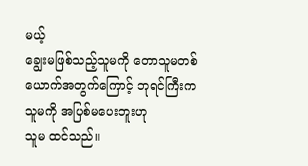မယ့်
ချွေးမဖြစ်သည့်သူမကို တောသူမတစ်ယောက်အတွက်ကြောင့် ဘုရင်ကြီးက သူမကို အပြစ်မပေးဘူးဟု
သူမ ထင်သည်။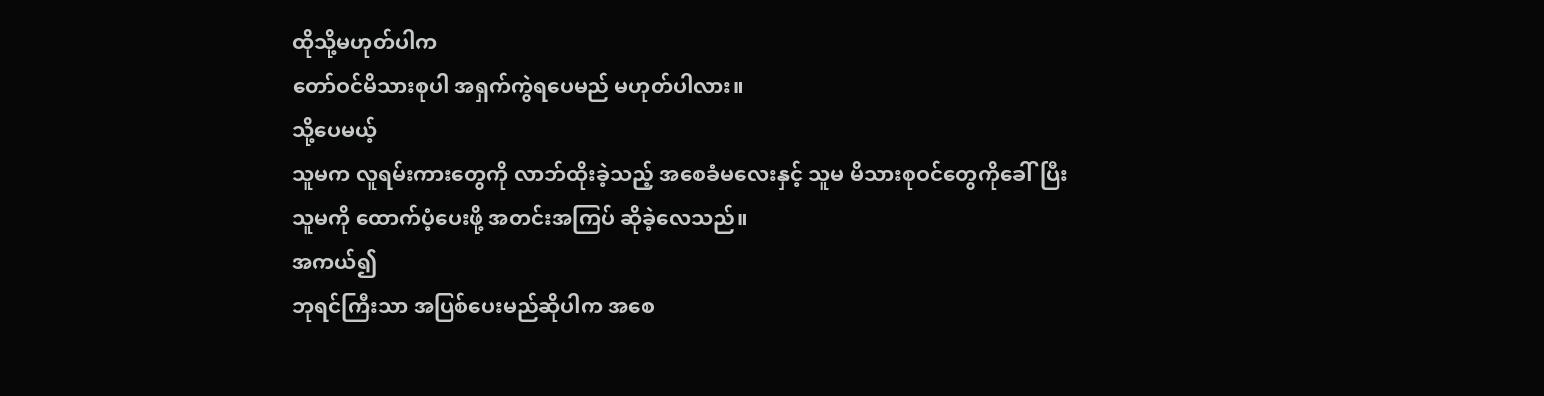ထိုသို့မဟုတ်ပါက
တော်ဝင်မိသားစုပါ အရှက်ကွဲရပေမည် မဟုတ်ပါလား။
သို့ပေမယ့်
သူမက လူရမ်းကားတွေကို လာဘ်ထိုးခဲ့သည့် အစေခံမလေးနှင့် သူမ မိသားစုဝင်တွေကိုခေါ်ပြီး
သူမကို ထောက်ပံ့ပေးဖို့ အတင်းအကြပ် ဆိုခဲ့လေသည်။
အကယ်၍
ဘုရင်ကြီးသာ အပြစ်ပေးမည်ဆိုပါက အစေ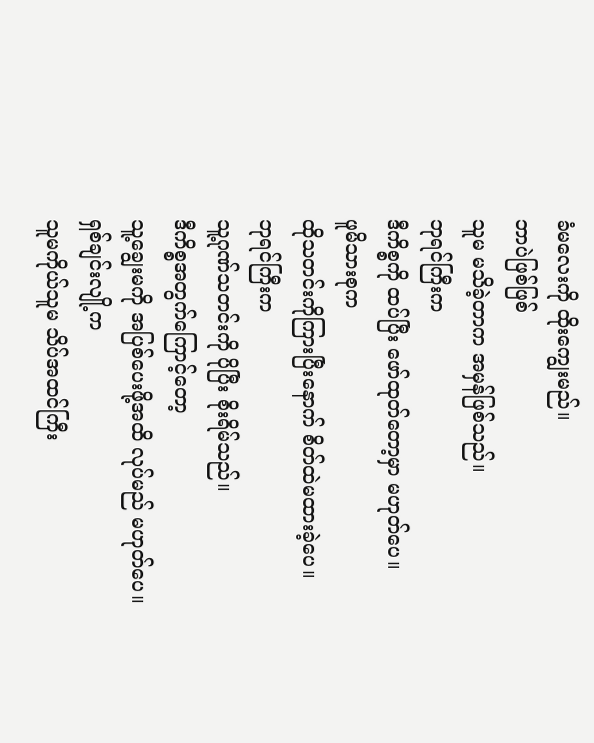ခံမလေးကို ထိုးကျွေးမည်။
ဘာပဲဖြစ်ဖြစ်
သူမ မသိခဲ့တာက အမှန်ဖြစ်သည်။
ဘုရင်ကြီးက
ဒီကိစ္စကို ထပ်ပြီး ဖော်ထုတ်တော့မှာ မဟုတ်ပေ။
ဖူမိသားစုက
ထိုသတင်းကိုကြားပြီးနောက် စိတ်ထဲမထားခဲ့ပေ။
ဘုရင်ကြီးက
သူ့ဂုဏ်သတင်းကို ပိုပြီး စိုးရိမ်သည်။
ဒီကိစ္စအတွက်ကြောင့်တော့
သူ့ချွေးမကို အပြစ်ပေးဖို့အထိ လုပ်မည် မဟုတ်ပေ။
ရှစ်ချင်းလျို့က
သူမကိုယ်သူမ သိပ်အထင်ကြီး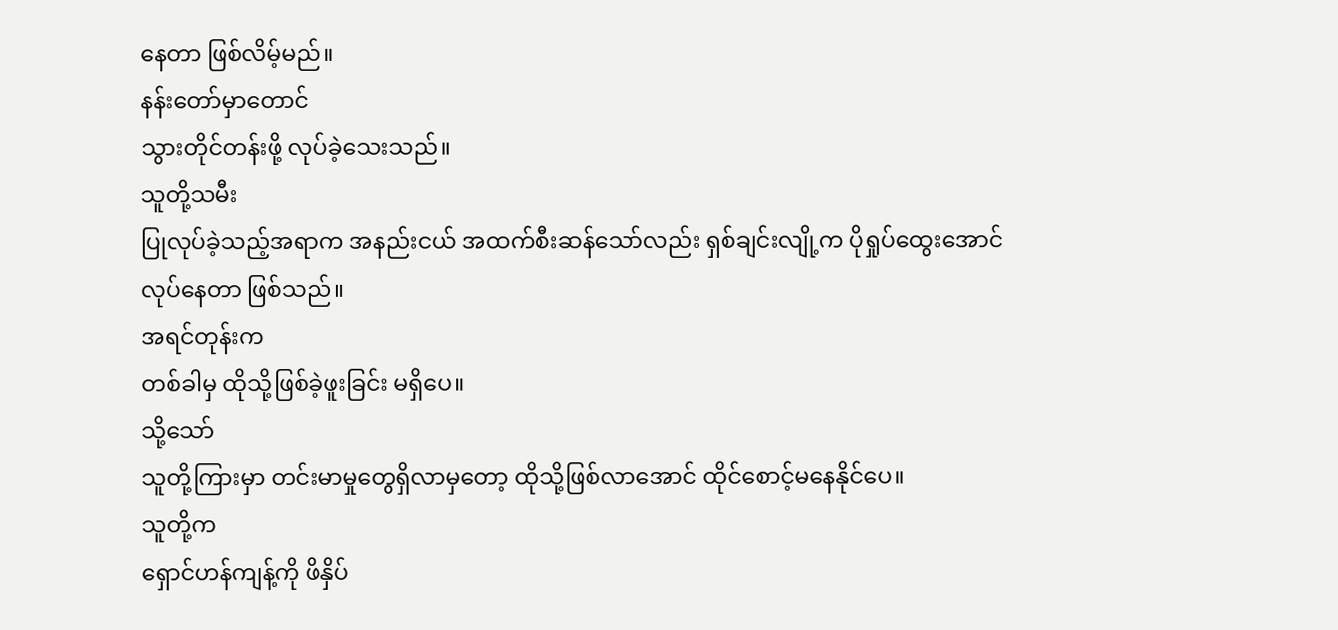နေတာ ဖြစ်လိမ့်မည်။
နန်းတော်မှာတောင်
သွားတိုင်တန်းဖို့ လုပ်ခဲ့သေးသည်။
သူတို့သမီး
ပြုလုပ်ခဲ့သည့်အရာက အနည်းငယ် အထက်စီးဆန်သော်လည်း ရှစ်ချင်းလျို့က ပိုရှုပ်ထွေးအောင်
လုပ်နေတာ ဖြစ်သည်။
အရင်တုန်းက
တစ်ခါမှ ထိုသို့ဖြစ်ခဲ့ဖူးခြင်း မရှိပေ။
သို့သော်
သူတို့ကြားမှာ တင်းမာမှုတွေရှိလာမှတော့ ထိုသို့ဖြစ်လာအောင် ထိုင်စောင့်မနေနိုင်ပေ။
သူတို့က
ရှောင်ဟန်ကျန့်ကို ဖိနှိပ်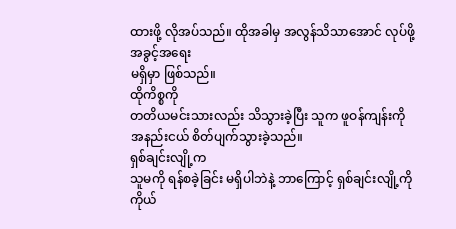ထားဖို့ လိုအပ်သည်။ ထိုအခါမှ အလွန်သိသာအောင် လုပ်ဖို့ အခွင့်အရေး
မရှိမှာ ဖြစ်သည်။
ထိုကိစ္စကို
တတိယမင်းသားလည်း သိသွားခဲ့ပြီး သူက ဖူဝန်ကျန်းကို အနည်းငယ် စိတ်ပျက်သွားခဲ့သည်။
ရှစ်ချင်းလျို့က
သူမကို ရန်စခဲ့ခြင်း မရှိပါဘဲနဲ့ ဘာကြောင့် ရှစ်ချင်းလျို့ကို ကိုယ်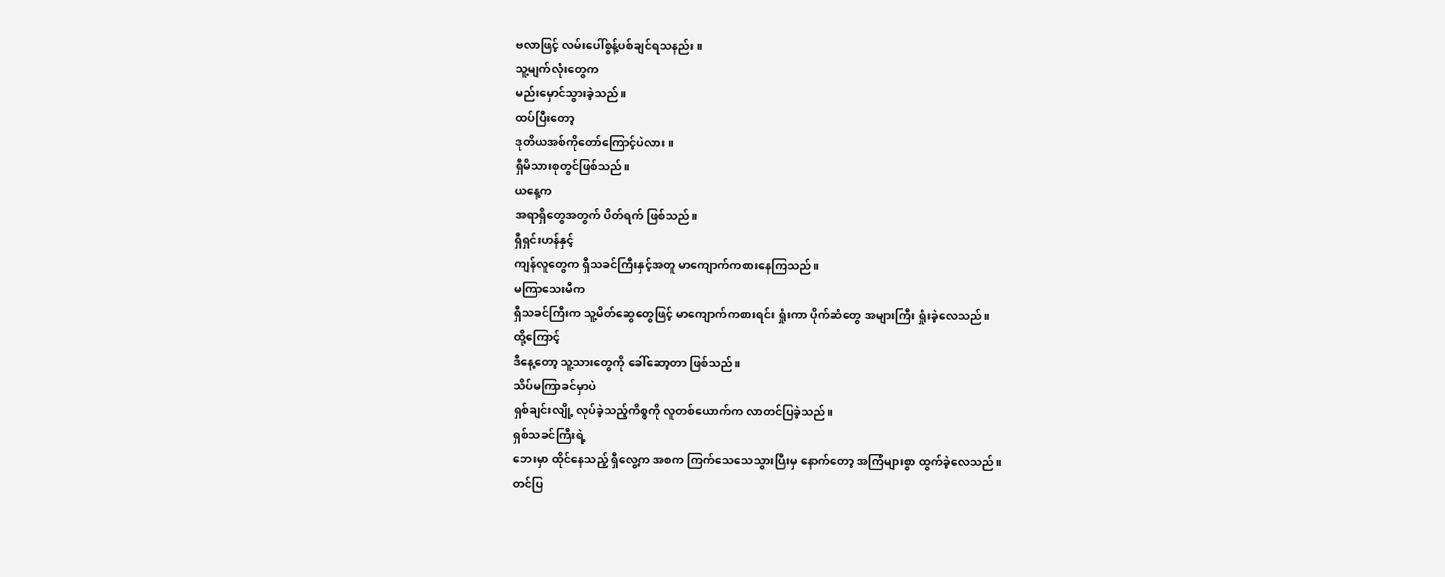ဗလာဖြင့် လမ်းပေါ်စွန့်ပစ်ချင်ရသနည်း။
သူ့မျက်လုံးတွေက
မည်းမှောင်သွားခဲ့သည်။
ထပ်ပြီးတော့
ဒုတိယအစ်ကိုတော်ကြောင့်ပဲလား။
ရှီမိသားစုတွင်ဖြစ်သည်။
ယနေ့က
အရာရှိတွေအတွက် ပိတ်ရက် ဖြစ်သည်။
ရှီရှင်းဟန်နှင့်
ကျန်လူတွေက ရှီသခင်ကြီးနှင့်အတူ မာကျောက်ကစားနေကြသည်။
မကြာသေးမီက
ရှီသခင်ကြီးက သူ့မိတ်ဆွေတွေဖြင့် မာကျောက်ကစားရင်း ရှုံးကာ ပိုက်ဆံတွေ အများကြီး ရှုံးခဲ့လေသည်။
ထို့ကြောင့်
ဒီနေ့တော့ သူ့သားတွေကို ခေါ်ဆော့တာ ဖြစ်သည်။
သိပ်မကြာခင်မှာပဲ
ရှစ်ချင်းလျို့ လုပ်ခဲ့သည့်ကိစ္စကို လူတစ်ယောက်က လာတင်ပြခဲ့သည်။
ရှစ်သခင်ကြီးရဲ့
ဘေးမှာ ထိုင်နေသည့် ရှီလွေ့က အစက ကြက်သေသေသွားပြီးမှ နောက်တော့ အကြံများစွာ ထွက်ခဲ့လေသည်။
တင်ပြ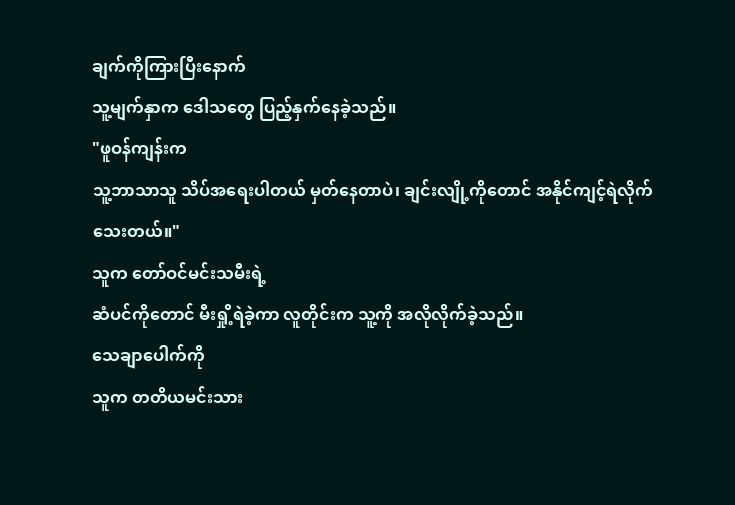ချက်ကိုကြားပြီးနောက်
သူ့မျက်နှာက ဒေါသတွေ ပြည့်နှက်နေခဲ့သည်။
"ဖူဝန်ကျန်းက
သူ့ဘာသာသူ သိပ်အရေးပါတယ် မှတ်နေတာပဲ၊ ချင်းလျို့ကိုတောင် အနိုင်ကျင့်ရဲလိုက်သေးတယ်။"
သူက တော်ဝင်မင်းသမီးရဲ့
ဆံပင်ကိုတောင် မီးရှို့ရဲခဲ့ကာ လူတိုင်းက သူ့ကို အလိုလိုက်ခဲ့သည်။
သေချာပေါက်ကို
သူက တတိယမင်းသား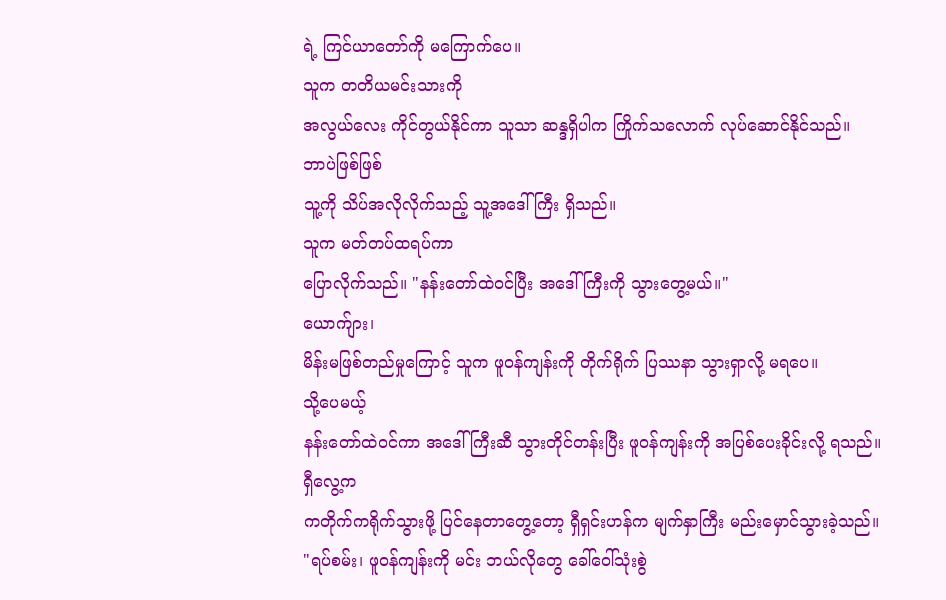ရဲ့ ကြင်ယာတော်ကို မကြောက်ပေ။
သူက တတိယမင်းသားကို
အလွယ်လေး ကိုင်တွယ်နိုင်ကာ သူသာ ဆန္ဒရှိပါက ကြိုက်သလောက် လုပ်ဆောင်နိုင်သည်။
ဘာပဲဖြစ်ဖြစ်
သူ့ကို သိပ်အလိုလိုက်သည့် သူ့အဒေါ်ကြီး ရှိသည်။
သူက မတ်တပ်ထရပ်ကာ
ပြောလိုက်သည်။ "နန်းတော်ထဲဝင်ပြီး အဒေါ်ကြီးကို သွားတွေ့မယ်။"
ယောက်ျား၊
မိန်းမဖြစ်တည်မှုကြောင့် သူက ဖူဝန်ကျန်းကို တိုက်ရိုက် ပြဿနာ သွားရှာလို့ မရပေ။
သို့ပေမယ့်
နန်းတော်ထဲဝင်ကာ အဒေါ်ကြီးဆီ သွားတိုင်တန်းပြီး ဖူဝန်ကျန်းကို အပြစ်ပေးခိုင်းလို့ ရသည်။
ရှီလွေ့က
ကတိုက်ကရိုက်သွားဖို့ ပြင်နေတာတွေ့တော့ ရှီရှင်းဟန်က မျက်နှာကြီး မည်းမှောင်သွားခဲ့သည်။
"ရပ်စမ်း၊ ဖူဝန်ကျန်းကို မင်း ဘယ်လိုတွေ ခေါ်ဝေါ်သုံးစွဲ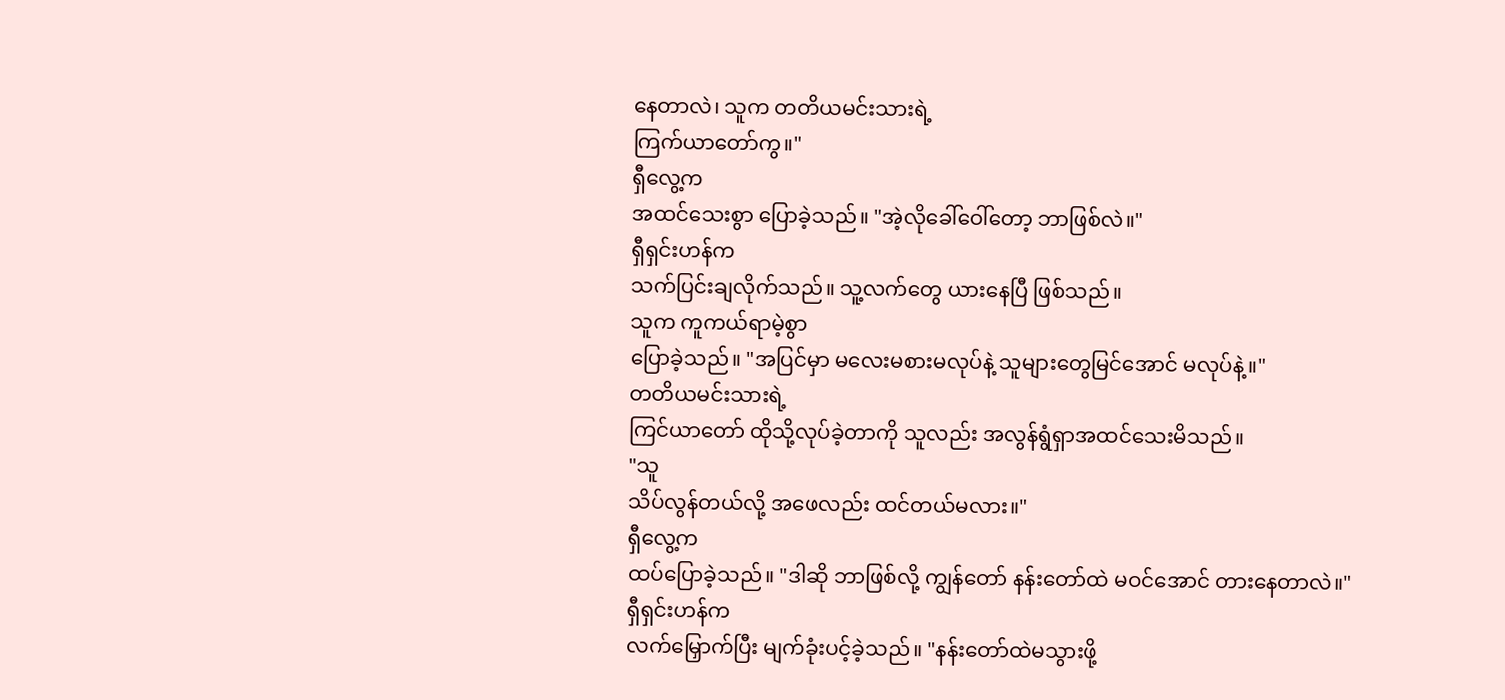နေတာလဲ၊ သူက တတိယမင်းသားရဲ့
ကြက်ယာတော်ကွ။"
ရှီလွေ့က
အထင်သေးစွာ ပြောခဲ့သည်။ "အဲ့လိုခေါ်ဝေါ်တော့ ဘာဖြစ်လဲ။"
ရှီရှင်းဟန်က
သက်ပြင်းချလိုက်သည်။ သူ့လက်တွေ ယားနေပြီ ဖြစ်သည်။
သူက ကူကယ်ရာမဲ့စွာ
ပြောခဲ့သည်။ "အပြင်မှာ မလေးမစားမလုပ်နဲ့ သူများတွေမြင်အောင် မလုပ်နဲ့။"
တတိယမင်းသားရဲ့
ကြင်ယာတော် ထိုသို့လုပ်ခဲ့တာကို သူလည်း အလွန်ရွံရှာအထင်သေးမိသည်။
"သူ
သိပ်လွန်တယ်လို့ အဖေလည်း ထင်တယ်မလား။"
ရှီလွေ့က
ထပ်ပြောခဲ့သည်။ "ဒါဆို ဘာဖြစ်လို့ ကျွန်တော် နန်းတော်ထဲ မဝင်အောင် တားနေတာလဲ။"
ရှီရှင်းဟန်က
လက်မြှောက်ပြီး မျက်ခုံးပင့်ခဲ့သည်။ "နန်းတော်ထဲမသွားဖို့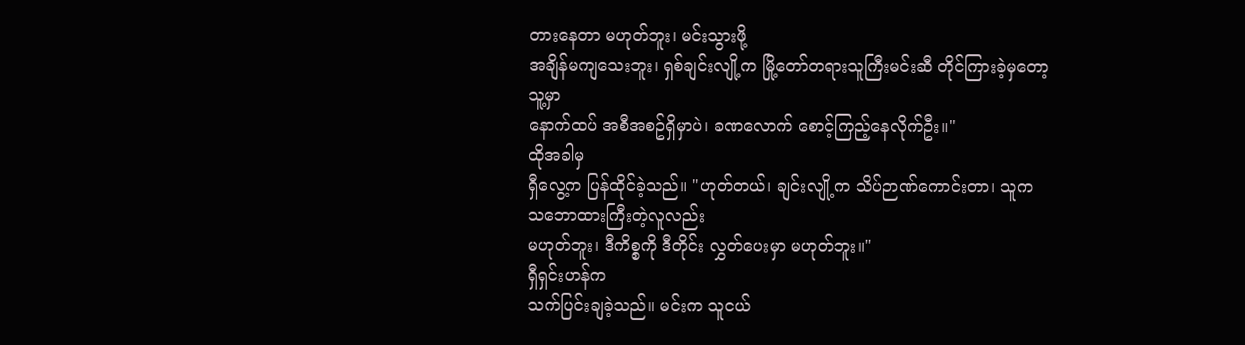တားနေတာ မဟုတ်ဘူး၊ မင်းသွားဖို့
အချိန်မကျသေးဘူး၊ ရှစ်ချင်းလျို့က မြို့တော်တရားသူကြီးမင်းဆီ တိုင်ကြားခဲ့မှတော့ သူ့မှာ
နောက်ထပ် အစီအစဥ်ရှိမှာပဲ၊ ခဏလောက် စောင့်ကြည့်နေလိုက်ဦး။"
ထိုအခါမှ
ရှီလွေ့က ပြန်ထိုင်ခဲ့သည်။ "ဟုတ်တယ်၊ ချင်းလျို့က သိပ်ဉာဏ်ကောင်းတာ၊ သူက သဘောထားကြီးတဲ့လူလည်း
မဟုတ်ဘူး၊ ဒီကိစ္စကို ဒီတိုင်း လွှတ်ပေးမှာ မဟုတ်ဘူး။"
ရှီရှင်းဟန်က
သက်ပြင်းချခဲ့သည်။ မင်းက သူငယ်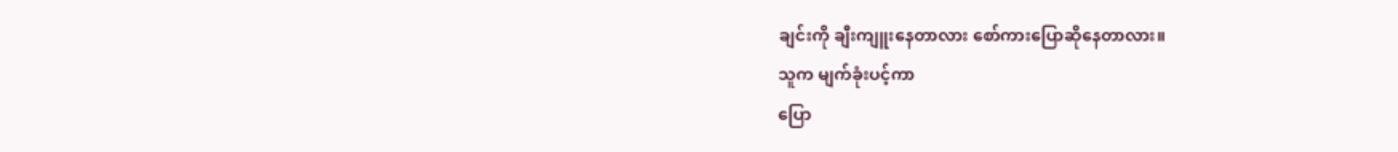ချင်းကို ချီးကျူးနေတာလား စော်ကားပြောဆိုနေတာလား။
သူက မျက်ခုံးပင့်ကာ
ပြော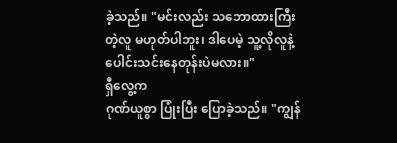ခဲ့သည်။ "မင်းလည်း သဘောထားကြီးတဲ့လူ မဟုတ်ပါဘူး၊ ဒါပေမဲ့ သူ့လိုလူနဲ့ ပေါင်းသင်းနေတုန်းပဲမလား။"
ရှီလွေ့က
ဂုဏ်ယူစွာ ပြုံးပြီး ပြောခဲ့သည်။ "ကျွန်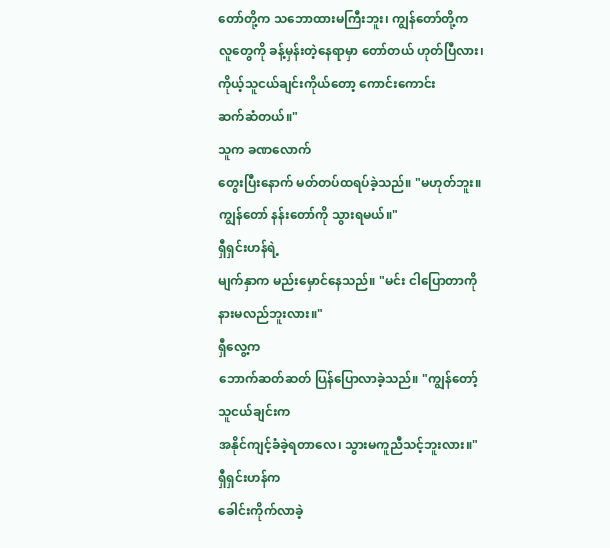တော်တို့က သဘောထားမကြီးဘူး၊ ကျွန်တော်တို့က
လူတွေကို ခန့်မှန်းတဲ့နေရာမှာ တော်တယ် ဟုတ်ပြီလား၊ ကိုယ့်သူငယ်ချင်းကိုယ်တော့ ကောင်းကောင်း
ဆက်ဆံတယ်။"
သူက ခဏလောက်
တွေးပြီးနောက် မတ်တပ်ထရပ်ခဲ့သည်။ "မဟုတ်ဘူး။ ကျွန်တော် နန်းတော်ကို သွားရမယ်။"
ရှီရှင်းဟန်ရဲ့
မျက်နှာက မည်းမှောင်နေသည်။ "မင်း ငါပြောတာကို နားမလည်ဘူးလား။"
ရှီလွေ့က
ဘောက်ဆတ်ဆတ် ပြန်ပြောလာခဲ့သည်။ "ကျွန်တော့် သူငယ်ချင်းက
အနိုင်ကျင့်ခံခဲ့ရတာလေ၊ သွားမကူညီသင့်ဘူးလား။"
ရှီရှင်းဟန်က
ခေါင်းကိုက်လာခဲ့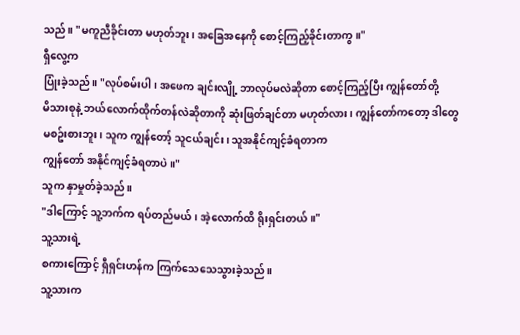သည်။ "မကူညီခိုင်းတာ မဟုတ်ဘူး၊ အခြေအနေကို စောင့်ကြည့်ခိုင်းတာကွ။"
ရှီလွေ့က
ပြုံးခဲ့သည်။ "လုပ်စမ်းပါ၊ အဖေက ချင်းလျို့ ဘာလုပ်မလဲဆိုတာ စောင့်ကြည့်ပြီး ကျွန်တော်တို့
မိသားစုနဲ့ ဘယ်လောက်ထိုက်တန်လဲဆိုတာကို ဆုံးဖြတ်ချင်တာ မဟုတ်လား၊ ကျွန်တော်ကတော့ ဒါတွေ
မစဥ်းစားဘူး၊ သူက ကျွန်တော့် သူငယ်ချင်း၊ သူအနိုင်ကျင့်ခံရတာက
ကျွန်တော် အနိုင်ကျင့်ခံရတာပဲ။"
သူက နှာမှုတ်ခဲ့သည်။
"ဒါကြောင့် သူ့ဘက်က ရပ်တည်မယ်၊ အဲ့လောက်ထိ ရိုးရှင်းတယ်။"
သူ့သားရဲ့
စကားကြောင့် ရှီရှင်းဟန်က ကြက်သေသေသွားခဲ့သည်။
သူ့သားက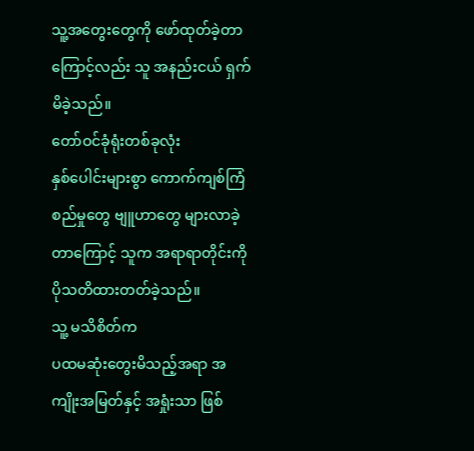သူ့အတွေးတွေကို ဖော်ထုတ်ခဲ့တာကြောင့်လည်း သူ အနည်းငယ် ရှက်မိခဲ့သည်။
တော်ဝင်ခုံရုံးတစ်ခုလုံး
နှစ်ပေါင်းများစွာ ကောက်ကျစ်ကြံစည်မှုတွေ ဗျူဟာတွေ များလာခဲ့တာကြောင့် သူက အရာရာတိုင်းကို
ပိုသတိထားတတ်ခဲ့သည်။
သူ့ မသိစိတ်က
ပထမဆုံးတွေးမိသည့်အရာ အကျိုးအမြတ်နှင့် အရှုံးသာ ဖြစ်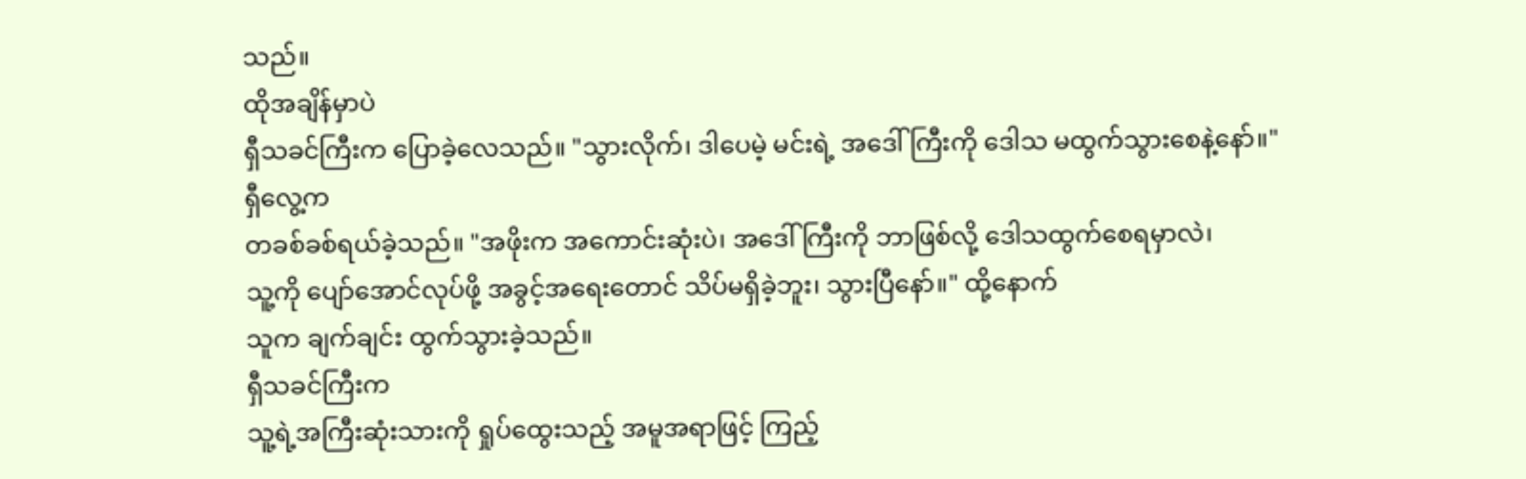သည်။
ထိုအချိန်မှာပဲ
ရှီသခင်ကြီးက ပြောခဲ့လေသည်။ "သွားလိုက်၊ ဒါပေမဲ့ မင်းရဲ့ အဒေါ်ကြီးကို ဒေါသ မထွက်သွားစေနဲ့နော်။"
ရှီလွေ့က
တခစ်ခစ်ရယ်ခဲ့သည်။ "အဖိုးက အကောင်းဆုံးပဲ၊ အဒေါ်ကြီးကို ဘာဖြစ်လို့ ဒေါသထွက်စေရမှာလဲ၊
သူ့ကို ပျော်အောင်လုပ်ဖို့ အခွင့်အရေးတောင် သိပ်မရှိခဲ့ဘူး၊ သွားပြီနော်။" ထို့နောက်
သူက ချက်ချင်း ထွက်သွားခဲ့သည်။
ရှီသခင်ကြီးက
သူ့ရဲ့အကြီးဆုံးသားကို ရှုပ်ထွေးသည့် အမူအရာဖြင့် ကြည့်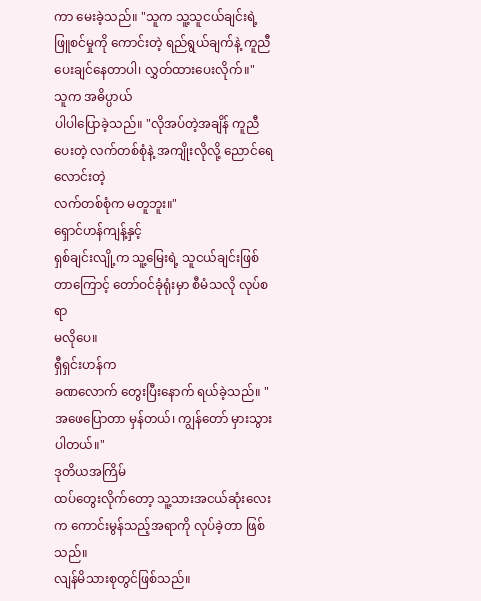ကာ မေးခဲ့သည်။ "သူက သူ့သူငယ်ချင်းရဲ့
ဖြူစင်မှုကို ကောင်းတဲ့ ရည်ရွယ်ချက်နဲ့ ကူညီပေးချင်နေတာပါ၊ လွှတ်ထားပေးလိုက်။"
သူက အဓိပ္ပာယ်
ပါပါပြောခဲ့သည်။ "လိုအပ်တဲ့အချိန် ကူညီပေးတဲ့ လက်တစ်စုံနဲ့ အကျိုးလိုလို့ ညောင်ရေလောင်းတဲ့
လက်တစ်စုံက မတူဘူး။"
ရှောင်ဟန်ကျန့်နှင့်
ရှစ်ချင်းလျို့က သူ့မြေးရဲ့ သူငယ်ချင်းဖြစ်တာကြောင့် တော်ဝင်ခုံရုံးမှာ စီမံသလို လုပ်စရာ
မလိုပေ။
ရှီရှင်းဟန်က
ခဏလောက် တွေးပြီးနောက် ရယ်ခဲ့သည်။ "အဖေပြောတာ မှန်တယ်၊ ကျွန်တော် မှားသွားပါတယ်။"
ဒုတိယအကြိမ်
ထပ်တွေးလိုက်တော့ သူ့သားအငယ်ဆုံးလေးက ကောင်းမွန်သည့်အရာကို လုပ်ခဲ့တာ ဖြစ်သည်။
လျန်မိသားစုတွင်ဖြစ်သည်။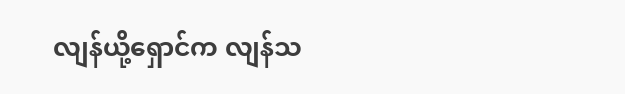လျန်ယို့ရှောင်က လျန်သ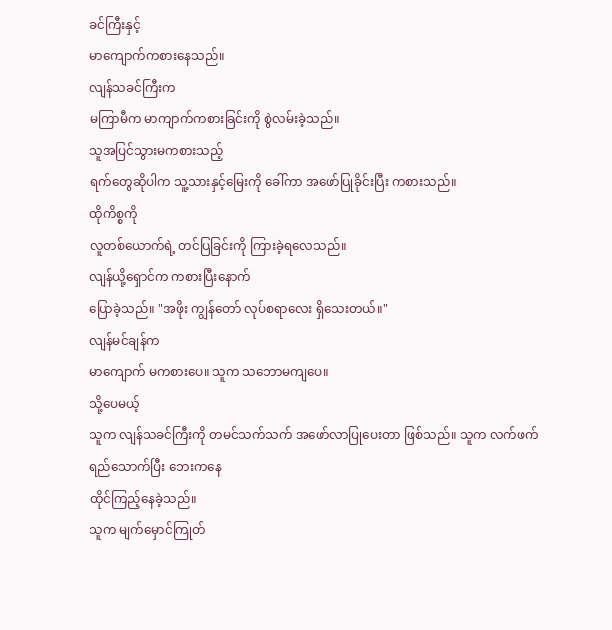ခင်ကြီးနှင့်
မာကျောက်ကစားနေသည်။
လျန်သခင်ကြီးက
မကြာမီက မာကျာက်ကစားခြင်းကို စွဲလမ်းခဲ့သည်။
သူအပြင်သွားမကစားသည့်
ရက်တွေဆိုပါက သူ့သားနှင့်မြေးကို ခေါ်ကာ အဖော်ပြုခိုင်းပြီး ကစားသည်။
ထိုကိစ္စကို
လူတစ်ယောက်ရဲ့ တင်ပြခြင်းကို ကြားခဲ့ရလေသည်။
လျန်ယို့ရှောင်က ကစားပြီးနောက်
ပြောခဲ့သည်။ "အဖိုး ကျွန်တော် လုပ်စရာလေး ရှိသေးတယ်။"
လျန်မင်ချန်က
မာကျောက် မကစားပေ။ သူက သဘောမကျပေ။
သို့ပေမယ့်
သူက လျန်သခင်ကြီးကို တမင်သက်သက် အဖော်လာပြုပေးတာ ဖြစ်သည်။ သူက လက်ဖက်ရည်သောက်ပြီး ဘေးကနေ
ထိုင်ကြည့်နေခဲ့သည်။
သူက မျက်မှောင်ကြုတ်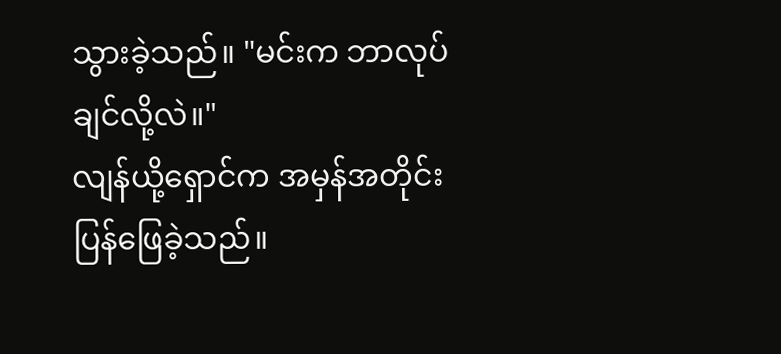သွားခဲ့သည်။ "မင်းက ဘာလုပ်ချင်လို့လဲ။"
လျန်ယို့ရှောင်က အမှန်အတိုင်း
ပြန်ဖြေခဲ့သည်။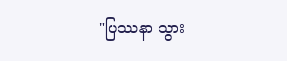"ပြဿနာ သွား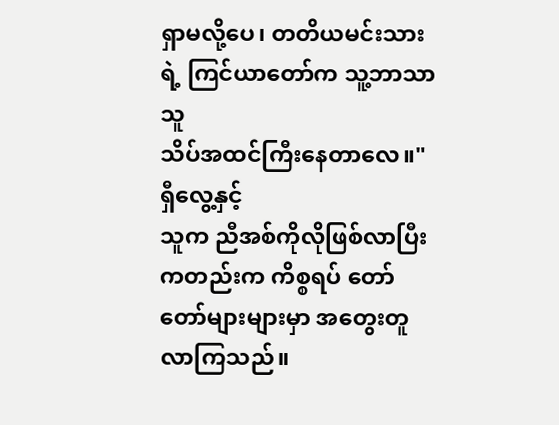ရှာမလို့ပေ၊ တတိယမင်းသားရဲ့ ကြင်ယာတော်က သူ့ဘာသာသူ
သိပ်အထင်ကြီးနေတာလေ။"
ရှီလွေ့နှင့်
သူက ညီအစ်ကိုလိုဖြစ်လာပြီးကတည်းက ကိစ္စရပ် တော်တော်များများမှာ အတွေးတူလာကြသည်။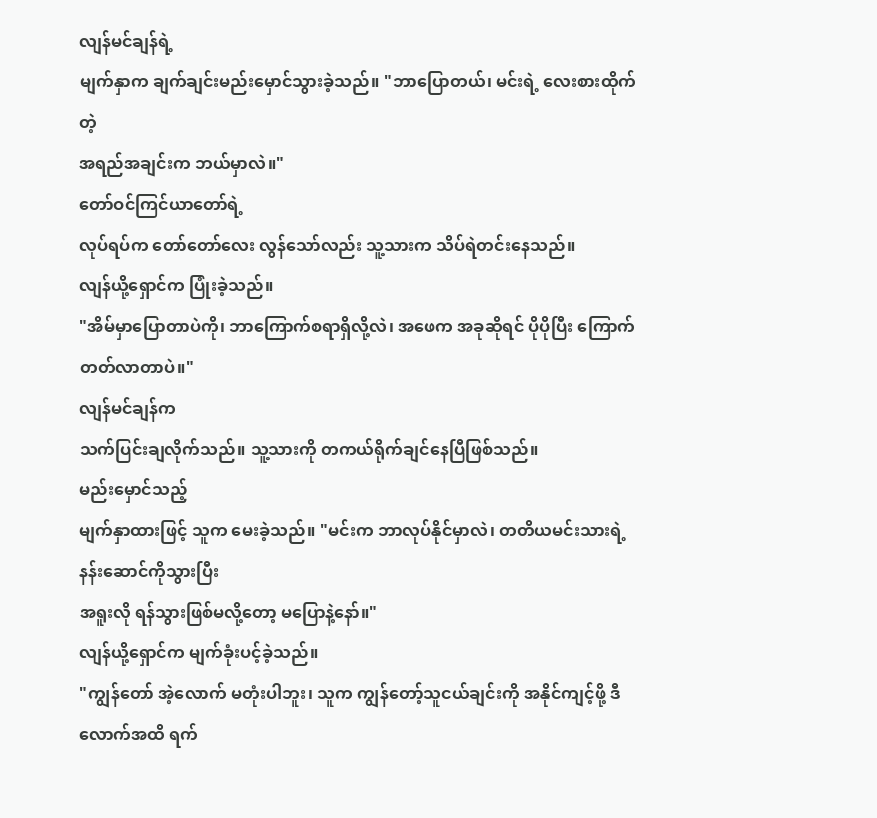လျန်မင်ချန်ရဲ့
မျက်နှာက ချက်ချင်းမည်းမှောင်သွားခဲ့သည်။ "ဘာပြောတယ်၊ မင်းရဲ့ လေးစားထိုက်တဲ့
အရည်အချင်းက ဘယ်မှာလဲ။"
တော်ဝင်ကြင်ယာတော်ရဲ့
လုပ်ရပ်က တော်တော်လေး လွန်သော်လည်း သူ့သားက သိပ်ရဲတင်းနေသည်။
လျန်ယို့ရှောင်က ပြုံးခဲ့သည်။
"အိမ်မှာပြောတာပဲကို၊ ဘာကြောက်စရာရှိလို့လဲ၊ အဖေက အခုဆိုရင် ပိုပိုပြီး ကြောက်တတ်လာတာပဲ။"
လျန်မင်ချန်က
သက်ပြင်းချလိုက်သည်။ သူ့သားကို တကယ်ရိုက်ချင်နေပြီဖြစ်သည်။
မည်းမှောင်သည့်
မျက်နှာထားဖြင့် သူက မေးခဲ့သည်။ "မင်းက ဘာလုပ်နိုင်မှာလဲ၊ တတိယမင်းသားရဲ့ နန်းဆောင်ကိုသွားပြီး
အရူးလို ရန်သွားဖြစ်မလို့တော့ မပြောနဲ့နော်။"
လျန်ယို့ရှောင်က မျက်ခုံးပင့်ခဲ့သည်။
"ကျွန်တော် အဲ့လောက် မတုံးပါဘူး၊ သူက ကျွန်တော့်သူငယ်ချင်းကို အနိုင်ကျင့်ဖို့ ဒီလောက်အထိ ရက်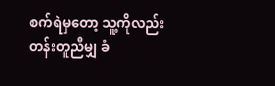စက်ရဲမှတော့ သူ့ကိုလည်း
တန်းတူညီမျှ ခံ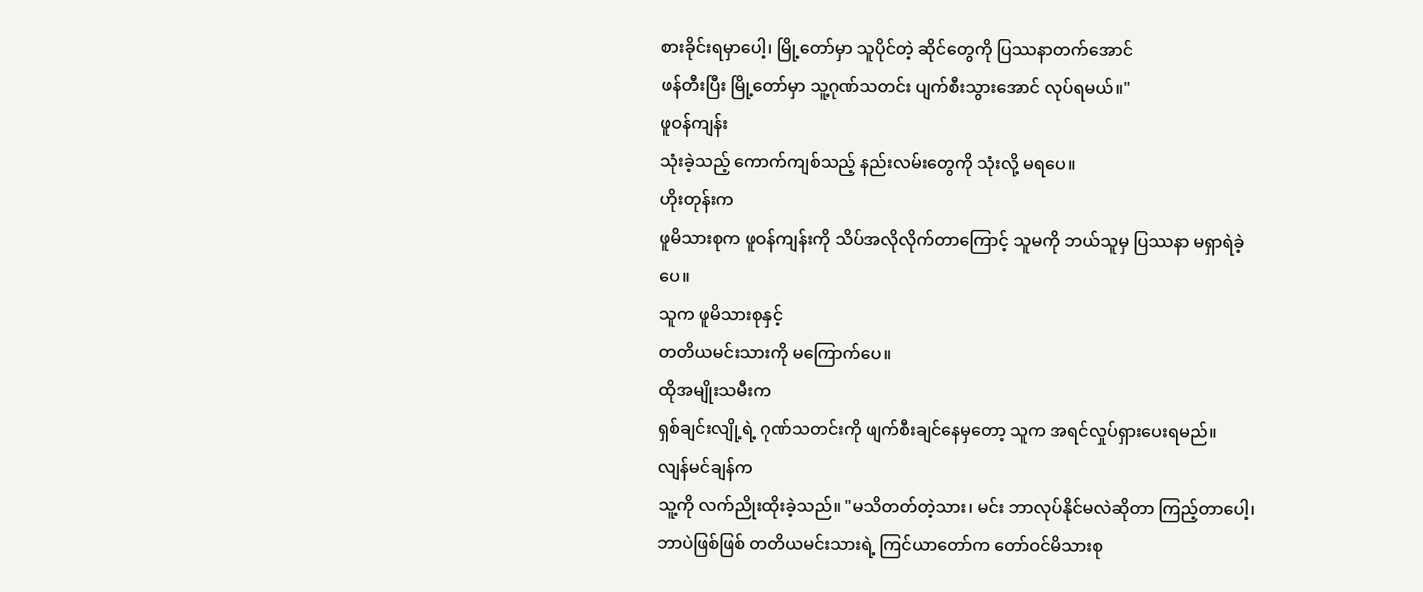စားခိုင်းရမှာပေါ့၊ မြို့တော်မှာ သူပိုင်တဲ့ ဆိုင်တွေကို ပြဿနာတက်အောင်
ဖန်တီးပြီး မြို့တော်မှာ သူ့ဂုဏ်သတင်း ပျက်စီးသွားအောင် လုပ်ရမယ်။"
ဖူဝန်ကျန်း
သုံးခဲ့သည့် ကောက်ကျစ်သည့် နည်းလမ်းတွေကို သုံးလို့ မရပေ။
ဟိုးတုန်းက
ဖူမိသားစုက ဖူဝန်ကျန်းကို သိပ်အလိုလိုက်တာကြောင့် သူမကို ဘယ်သူမှ ပြဿနာ မရှာရဲခဲ့ပေ။
သူက ဖူမိသားစုနှင့်
တတိယမင်းသားကို မကြောက်ပေ။
ထိုအမျိုးသမီးက
ရှစ်ချင်းလျို့ရဲ့ ဂုဏ်သတင်းကို ဖျက်စီးချင်နေမှတော့ သူက အရင်လှုပ်ရှားပေးရမည်။
လျန်မင်ချန်က
သူ့ကို လက်ညိုးထိုးခဲ့သည်။ "မသိတတ်တဲ့သား၊ မင်း ဘာလုပ်နိုင်မလဲဆိုတာ ကြည့်တာပေါ့၊
ဘာပဲဖြစ်ဖြစ် တတိယမင်းသားရဲ့ ကြင်ယာတော်က တော်ဝင်မိသားစု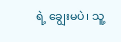ရဲ့ ချွေးမပဲ၊ သူ့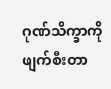ဂုဏ်သိက္ခာကို
ဖျက်စီးတာ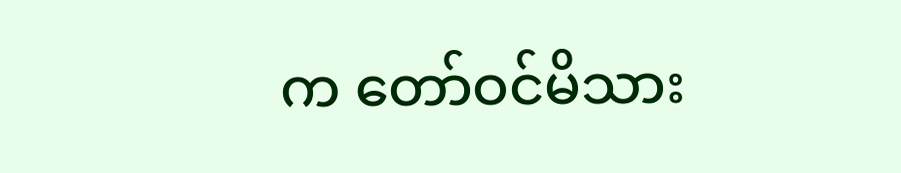က တော်ဝင်မိသား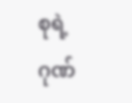စုရဲ့ ဂုဏ်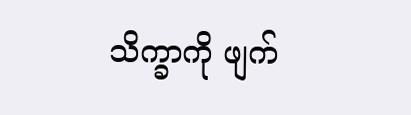သိက္ခာကို ဖျက်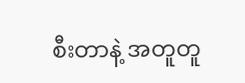စီးတာနဲ့ အတူတူ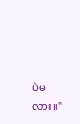ပဲမလား။"